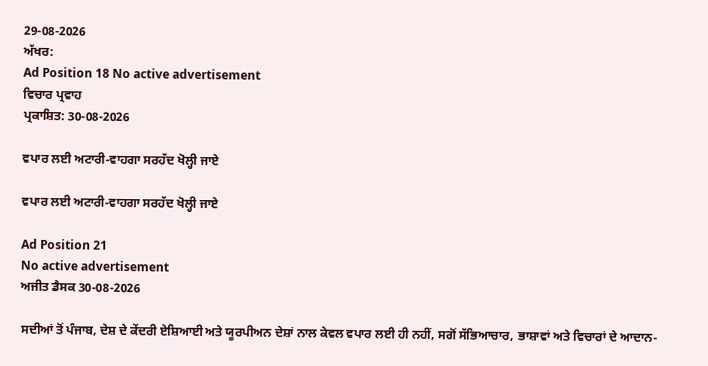29-08-2026
ਅੱਖਰ:
Ad Position 18 No active advertisement
ਵਿਚਾਰ ਪ੍ਰਵਾਹ
ਪ੍ਰਕਾਸ਼ਿਤ: 30-08-2026

ਵਪਾਰ ਲਈ ਅਟਾਰੀ-ਵਾਹਗਾ ਸਰਹੱਦ ਖੋਲ੍ਹੀ ਜਾਏ

ਵਪਾਰ ਲਈ ਅਟਾਰੀ-ਵਾਹਗਾ ਸਰਹੱਦ ਖੋਲ੍ਹੀ ਜਾਏ

Ad Position 21
No active advertisement
ਅਜੀਤ ਡੈਸਕ 30-08-2026

ਸਦੀਆਂ ਤੋਂ ਪੰਜਾਬ, ਦੇਸ਼ ਦੇ ਕੇਂਦਰੀ ਏਸ਼ਿਆਈ ਅਤੇ ਯੂਰਪੀਅਨ ਦੇਸ਼ਾਂ ਨਾਲ ਕੇਵਲ ਵਪਾਰ ਲਈ ਹੀ ਨਹੀਂ, ਸਗੋਂ ਸੱਭਿਆਚਾਰ, ਭਾਸ਼ਾਵਾਂ ਅਤੇ ਵਿਚਾਰਾਂ ਦੇ ਆਦਾਨ-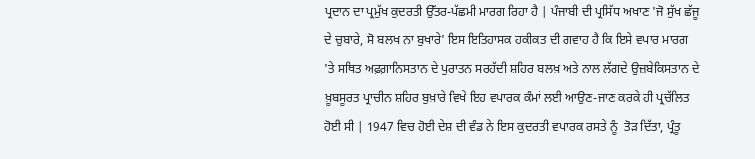ਪ੍ਰਦਾਨ ਦਾ ਪ੍ਰਮੁੱਖ ਕੁਦਰਤੀ ਉੱਤਰ-ਪੱਛਮੀ ਮਾਰਗ ਰਿਹਾ ਹੈ | ਪੰਜਾਬੀ ਦੀ ਪ੍ਰਸਿੱਧ ਅਖਾਣ 'ਜੋ ਸੁੱਖ ਛੱਜੂ ਦੇ ਚੁਬਾਰੇ, ਸੋ ਬਲਖ ਨਾ ਬੁਖਾਰੇ' ਇਸ ਇਤਿਹਾਸਕ ਹਕੀਕਤ ਦੀ ਗਵਾਹ ਹੈ ਕਿ ਇਸੇ ਵਪਾਰ ਮਾਰਗ 'ਤੇ ਸਥਿਤ ਅਫ਼ਗ਼ਾਨਿਸਤਾਨ ਦੇ ਪੁਰਾਤਨ ਸਰਹੱਦੀ ਸ਼ਹਿਰ ਬਲਖ਼ ਅਤੇ ਨਾਲ ਲੱਗਦੇ ਉਜ਼ਬੇਕਿਸਤਾਨ ਦੇ ਖ਼ੂਬਸੂਰਤ ਪ੍ਰਾਚੀਨ ਸ਼ਹਿਰ ਬੁਖ਼ਾਰੇ ਵਿਖੇ ਇਹ ਵਪਾਰਕ ਕੰਮਾਂ ਲਈ ਆਉਣ-ਜਾਣ ਕਰਕੇ ਹੀ ਪ੍ਰਚੱਲਿਤ ਹੋਈ ਸੀ | 1947 ਵਿਚ ਹੋਈ ਦੇਸ਼ ਦੀ ਵੰਡ ਨੇ ਇਸ ਕੁਦਰਤੀ ਵਪਾਰਕ ਰਸਤੇ ਨੂੰ  ਤੋੜ ਦਿੱਤਾ, ਪ੍ਰੰਤੂ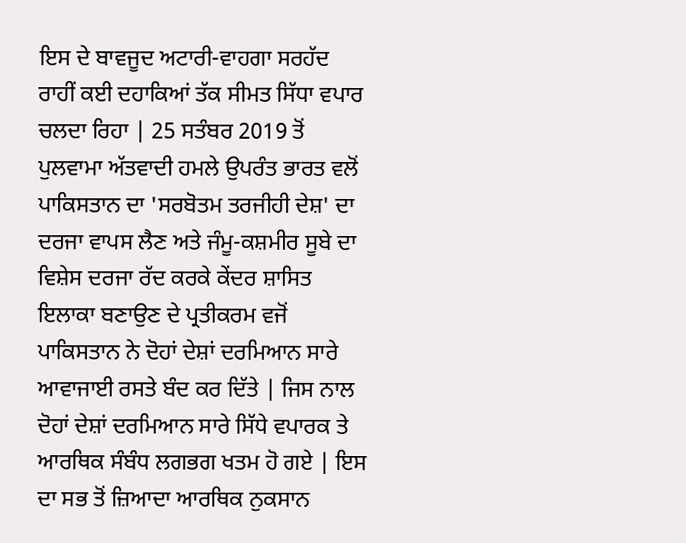ਇਸ ਦੇ ਬਾਵਜੂਦ ਅਟਾਰੀ-ਵਾਹਗਾ ਸਰਹੱਦ ਰਾਹੀਂ ਕਈ ਦਹਾਕਿਆਂ ਤੱਕ ਸੀਮਤ ਸਿੱਧਾ ਵਪਾਰ ਚਲਦਾ ਰਿਹਾ | 25 ਸਤੰਬਰ 2019 ਤੋਂ ਪੁਲਵਾਮਾ ਅੱਤਵਾਦੀ ਹਮਲੇ ਉਪਰੰਤ ਭਾਰਤ ਵਲੋਂ ਪਾਕਿਸਤਾਨ ਦਾ 'ਸਰਬੋਤਮ ਤਰਜੀਹੀ ਦੇਸ਼' ਦਾ ਦਰਜਾ ਵਾਪਸ ਲੈਣ ਅਤੇ ਜੰਮੂ-ਕਸ਼ਮੀਰ ਸੂਬੇ ਦਾ ਵਿਸ਼ੇਸ ਦਰਜਾ ਰੱਦ ਕਰਕੇ ਕੇਂਦਰ ਸ਼ਾਸਿਤ ਇਲਾਕਾ ਬਣਾਉਣ ਦੇ ਪ੍ਰਤੀਕਰਮ ਵਜੋਂ ਪਾਕਿਸਤਾਨ ਨੇ ਦੋਹਾਂ ਦੇਸ਼ਾਂ ਦਰਮਿਆਨ ਸਾਰੇ ਆਵਾਜਾਈ ਰਸਤੇ ਬੰਦ ਕਰ ਦਿੱਤੇ | ਜਿਸ ਨਾਲ ਦੋਹਾਂ ਦੇਸ਼ਾਂ ਦਰਮਿਆਨ ਸਾਰੇ ਸਿੱਧੇ ਵਪਾਰਕ ਤੇ ਆਰਥਿਕ ਸੰਬੰਧ ਲਗਭਗ ਖਤਮ ਹੋ ਗਏ | ਇਸ ਦਾ ਸਭ ਤੋਂ ਜ਼ਿਆਦਾ ਆਰਥਿਕ ਨੁਕਸਾਨ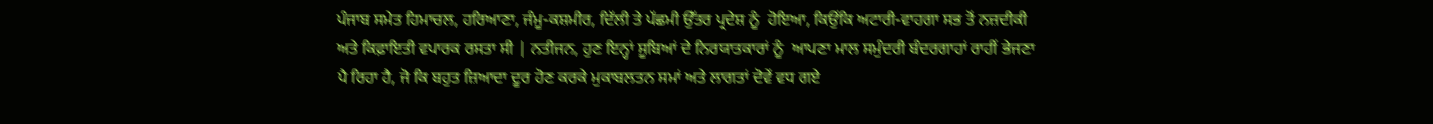ਪੰਜਾਬ ਸਮੇਤ ਹਿਮਾਚਲ, ਹਰਿਆਣਾ, ਜੰਮੂ-ਕਸ਼ਮੀਰ, ਦਿੱਲੀ ਤੇ ਪੱਛਮੀ ਉੱਤਰ ਪ੍ਰਦੇਸ਼ ਨੂੰ  ਹੋਇਆ, ਕਿਉਂਕਿ ਅਟਾਰੀ-ਵਾਹਗਾ ਸਭ ਤੋਂ ਨਜ਼ਦੀਕੀ ਅਤੇ ਕਿਫ਼ਾਇਤੀ ਵਪਾਰਕ ਰਸਤਾ ਸੀ | ਨਤੀਜਨ, ਹੁਣ ਇਨ੍ਹਾਂ ਸੂਬਿਆਂ ਦੇ ਨਿਰਯਾਤਕਾਰਾਂ ਨੂੰ  ਆਪਣਾ ਮਾਲ ਸਮੁੰਦਰੀ ਬੰਦਰਗਾਹਾਂ ਰਾਹੀਂ ਭੇਜਣਾ ਪੈ ਰਿਹਾ ਹੈ, ਜੋ ਕਿ ਬਹੁਤ ਜ਼ਿਆਦਾ ਦੂਰ ਹੋਣ ਕਰਕੇ ਮੁਕਾਬਲਤਨ ਸਮਾਂ ਅਤੇ ਲਾਗਤਾਂ ਦੋਵੇਂ ਵਧ ਗਏ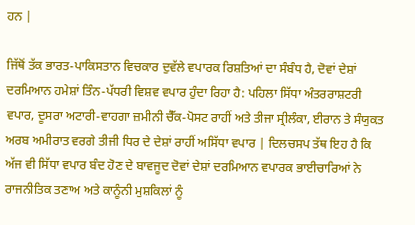ਹਨ |

ਜਿੱਥੋਂ ਤੱਕ ਭਾਰਤ-ਪਾਕਿਸਤਾਨ ਵਿਚਕਾਰ ਦੁਵੱਲੇ ਵਪਾਰਕ ਰਿਸ਼ਤਿਆਂ ਦਾ ਸੰਬੰਧ ਹੈ, ਦੋਵਾਂ ਦੇਸ਼ਾਂ ਦਰਮਿਆਨ ਹਮੇਸ਼ਾਂ ਤਿੰਨ-ਪੱਧਰੀ ਵਿਸ਼ਵ ਵਪਾਰ ਹੁੰਦਾ ਰਿਹਾ ਹੈ: ਪਹਿਲਾ ਸਿੱਧਾ ਅੰਤਰਰਾਸ਼ਟਰੀ ਵਪਾਰ, ਦੂਸਰਾ ਅਟਾਰੀ-ਵਾਹਗਾ ਜ਼ਮੀਨੀ ਚੈੱਕ-ਪੋਸਟ ਰਾਹੀਂ ਅਤੇ ਤੀਜਾ ਸ੍ਰੀਲੰਕਾ, ਈਰਾਨ ਤੇ ਸੰਯੁਕਤ ਅਰਬ ਅਮੀਰਾਤ ਵਰਗੇ ਤੀਜੀ ਧਿਰ ਦੇ ਦੇਸ਼ਾਂ ਰਾਹੀਂ ਅਸਿੱਧਾ ਵਪਾਰ | ਦਿਲਚਸਪ ਤੱਥ ਇਹ ਹੈ ਕਿ ਅੱਜ ਵੀ ਸਿੱਧਾ ਵਪਾਰ ਬੰਦ ਹੋਣ ਦੇ ਬਾਵਜੂਦ ਦੋਵਾਂ ਦੇਸ਼ਾਂ ਦਰਮਿਆਨ ਵਪਾਰਕ ਭਾਈਚਾਰਿਆਂ ਨੇ ਰਾਜਨੀਤਿਕ ਤਣਾਅ ਅਤੇ ਕਾਨੂੰਨੀ ਮੁਸ਼ਕਿਲਾਂ ਨੂੰ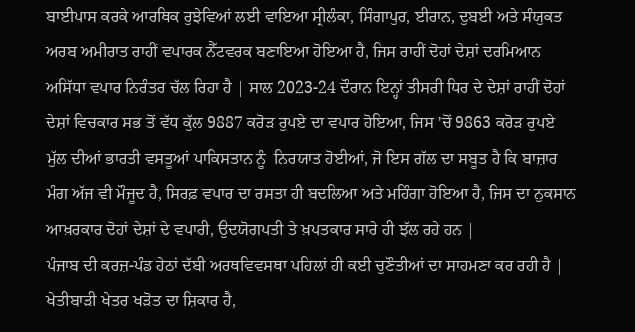ਬਾਈਪਾਸ ਕਰਕੇ ਆਰਥਿਕ ਰੁਝੇਵਿਆਂ ਲਈ ਵਾਇਆ ਸ੍ਰੀਲੰਕਾ, ਸਿੰਗਾਪੁਰ, ਈਰਾਨ, ਦੁਬਈ ਅਤੇ ਸੰਯੁਕਤ ਅਰਬ ਅਮੀਰਾਤ ਰਾਹੀਂ ਵਪਾਰਕ ਨੈੱਟਵਰਕ ਬਣਾਇਆ ਹੋਇਆ ਹੈ, ਜਿਸ ਰਾਹੀਂ ਦੋਹਾਂ ਦੇਸ਼ਾਂ ਦਰਮਿਆਨ ਅਸਿੱਧਾ ਵਪਾਰ ਨਿਰੰਤਰ ਚੱਲ ਰਿਹਾ ਹੈ | ਸਾਲ 2023-24 ਦੌਰਾਨ ਇਨ੍ਹਾਂ ਤੀਸਰੀ ਧਿਰ ਦੇ ਦੇਸ਼ਾਂ ਰਾਹੀਂ ਦੋਹਾਂ ਦੇਸ਼ਾਂ ਵਿਚਕਾਰ ਸਭ ਤੋਂ ਵੱਧ ਕੁੱਲ 9887 ਕਰੋੜ ਰੁਪਏ ਦਾ ਵਪਾਰ ਹੋਇਆ, ਜਿਸ 'ਚੋਂ 9863 ਕਰੋੜ ਰੁਪਏ ਮੁੱਲ ਦੀਆਂ ਭਾਰਤੀ ਵਸਤੂਆਂ ਪਾਕਿਸਤਾਨ ਨੂੰ  ਨਿਰਯਾਤ ਹੋਈਆਂ, ਜੋ ਇਸ ਗੱਲ ਦਾ ਸਬੂਤ ਹੈ ਕਿ ਬਾਜ਼ਾਰ ਮੰਗ ਅੱਜ ਵੀ ਮੌਜੂਦ ਹੈ, ਸਿਰਫ਼ ਵਪਾਰ ਦਾ ਰਸਤਾ ਹੀ ਬਦਲਿਆ ਅਤੇ ਮਹਿੰਗਾ ਹੋਇਆ ਹੈ, ਜਿਸ ਦਾ ਨੁਕਸਾਨ ਆਖ਼ਰਕਾਰ ਦੋਹਾਂ ਦੇਸ਼ਾਂ ਦੇ ਵਪਾਰੀ, ਉਦਯੋਗਪਤੀ ਤੇ ਖ਼ਪਤਕਾਰ ਸਾਰੇ ਹੀ ਝੱਲ ਰਹੇ ਹਨ |
ਪੰਜਾਬ ਦੀ ਕਰਜ਼-ਪੰਡ ਹੇਠਾਂ ਦੱਬੀ ਅਰਥਵਿਵਸਥਾ ਪਹਿਲਾਂ ਹੀ ਕਈ ਚੁਣੌਤੀਆਂ ਦਾ ਸਾਹਮਣਾ ਕਰ ਰਹੀ ਹੈ | ਖੇਤੀਬਾੜੀ ਖੇਤਰ ਖੜੋਤ ਦਾ ਸ਼ਿਕਾਰ ਹੈ,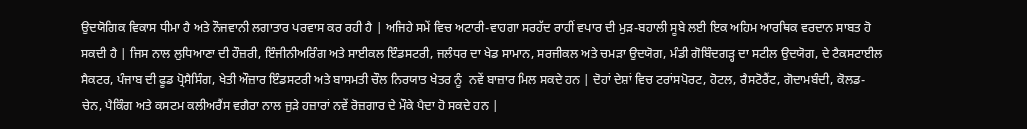ਉਦਯੋਗਿਕ ਵਿਕਾਸ ਧੀਮਾ ਹੈ ਅਤੇ ਨੌਜਵਾਨੀ ਲਗਾਤਾਰ ਪਰਵਾਸ ਕਰ ਰਹੀ ਹੈ | ਅਜਿਹੇ ਸਮੇਂ ਵਿਚ ਅਟਾਰੀ-ਵਾਹਗਾ ਸਰਹੱਦ ਰਾਹੀਂ ਵਪਾਰ ਦੀ ਮੁੜ-ਬਹਾਲੀ ਸੂਬੇ ਲਈ ਇਕ ਅਹਿਮ ਆਰਥਿਕ ਵਰਦਾਨ ਸਾਬਤ ਹੋ ਸਕਦੀ ਹੈ | ਜਿਸ ਨਾਲ ਲੁਧਿਆਣਾ ਦੀ ਹੌਜ਼ਰੀ, ਇੰਜੀਨੀਅਰਿੰਗ ਅਤੇ ਸਾਈਕਲ ਇੰਡਸਟਰੀ, ਜਲੰਧਰ ਦਾ ਖੇਡ ਸਾਮਾਨ, ਸਰਜੀਕਲ ਅਤੇ ਚਮੜਾ ਉਦਯੋਗ, ਮੰਡੀ ਗੋਬਿੰਦਗੜ੍ਹ ਦਾ ਸਟੀਲ ਉਦਯੋਗ, ਦੇ ਟੈਕਸਟਾਈਲ ਸੈਕਟਰ, ਪੰਜਾਬ ਦੀ ਫੂਡ ਪ੍ਰੋਸੈਸਿੰਗ, ਖੇਤੀ ਔਜ਼ਾਰ ਇੰਡਸਟਰੀ ਅਤੇ ਬਾਸਮਤੀ ਚੌਲ ਨਿਰਯਾਤ ਖੇਤਰ ਨੂੰ  ਨਵੇਂ ਬਾਜ਼ਾਰ ਮਿਲ ਸਕਦੇ ਹਨ | ਦੋਹਾਂ ਦੇਸ਼ਾਂ ਵਿਚ ਟਰਾਂਸਪੋਰਟ, ਹੋਟਲ, ਰੈਸਟੋਰੈਂਟ, ਗੋਦਾਮਬੰਦੀ, ਕੋਲਡ-ਚੇਨ, ਪੈਕਿੰਗ ਅਤੇ ਕਸਟਮ ਕਲੀਅਰੈਂਸ ਵਗੈਰਾ ਨਾਲ ਜੁੜੇ ਹਜ਼ਾਰਾਂ ਨਵੇਂ ਰੋਜ਼ਗਾਰ ਦੇ ਮੌਕੇ ਪੈਦਾ ਹੋ ਸਕਦੇ ਹਨ |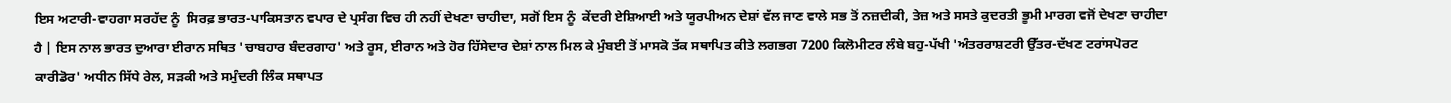ਇਸ ਅਟਾਰੀ-ਵਾਹਗਾ ਸਰਹੱਦ ਨੂੰ  ਸਿਰਫ਼ ਭਾਰਤ-ਪਾਕਿਸਤਾਨ ਵਪਾਰ ਦੇ ਪ੍ਰਸੰਗ ਵਿਚ ਹੀ ਨਹੀਂ ਦੇਖਣਾ ਚਾਹੀਦਾ, ਸਗੋਂ ਇਸ ਨੂੰ  ਕੇਂਦਰੀ ਏਸ਼ਿਆਈ ਅਤੇ ਯੂਰਪੀਅਨ ਦੇਸ਼ਾਂ ਵੱਲ ਜਾਣ ਵਾਲੇ ਸਭ ਤੋਂ ਨਜ਼ਦੀਕੀ, ਤੇਜ਼ ਅਤੇ ਸਸਤੇ ਕੁਦਰਤੀ ਭੂਮੀ ਮਾਰਗ ਵਜੋਂ ਦੇਖਣਾ ਚਾਹੀਦਾ ਹੈ | ਇਸ ਨਾਲ ਭਾਰਤ ਦੁਆਰਾ ਈਰਾਨ ਸਥਿਤ 'ਚਾਬਹਾਰ ਬੰਦਰਗਾਹ' ਅਤੇ ਰੂਸ, ਈਰਾਨ ਅਤੇ ਹੋਰ ਹਿੱਸੇਦਾਰ ਦੇਸ਼ਾਂ ਨਾਲ ਮਿਲ ਕੇ ਮੁੰਬਈ ਤੋਂ ਮਾਸਕੋ ਤੱਕ ਸਥਾਪਿਤ ਕੀਤੇ ਲਗਭਗ 7200 ਕਿਲੋਮੀਟਰ ਲੰਬੇ ਬਹੁ-ਪੱਖੀ 'ਅੰਤਰਰਾਸ਼ਟਰੀ ਉੱਤਰ-ਦੱਖਣ ਟਰਾਂਸਪੋਰਟ ਕਾਰੀਡੋਰ' ਅਧੀਨ ਸਿੱਧੇ ਰੇਲ, ਸੜਕੀ ਅਤੇ ਸਮੁੰਦਰੀ ਲਿੰਕ ਸਥਾਪਤ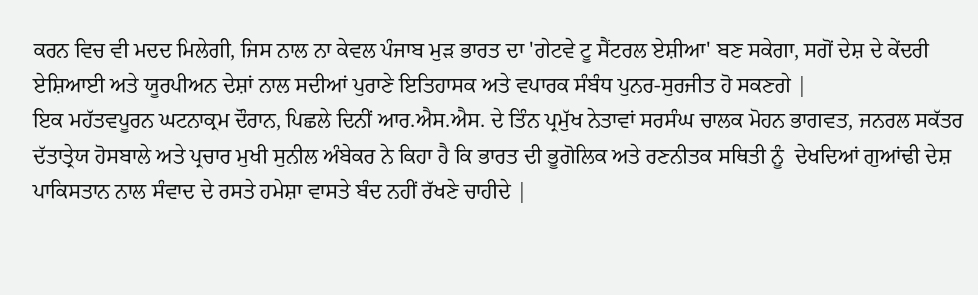ਕਰਨ ਵਿਚ ਵੀ ਮਦਦ ਮਿਲੇਗੀ, ਜਿਸ ਨਾਲ ਨਾ ਕੇਵਲ ਪੰਜਾਬ ਮੁੜ ਭਾਰਤ ਦਾ 'ਗੇਟਵੇ ਟੂ ਸੈਂਟਰਲ ਏਸ਼ੀਆ' ਬਣ ਸਕੇਗਾ, ਸਗੋਂ ਦੇਸ਼ ਦੇ ਕੇਂਦਰੀ ਏਸ਼ਿਆਈ ਅਤੇ ਯੂਰਪੀਅਨ ਦੇਸ਼ਾਂ ਨਾਲ ਸਦੀਆਂ ਪੁਰਾਣੇ ਇਤਿਹਾਸਕ ਅਤੇ ਵਪਾਰਕ ਸੰਬੰਧ ਪੁਨਰ-ਸੁਰਜੀਤ ਹੋ ਸਕਣਗੇ |
ਇਕ ਮਹੱਤਵਪੂਰਨ ਘਟਨਾਕ੍ਰਮ ਦੌਰਾਨ, ਪਿਛਲੇ ਦਿਨੀਂ ਆਰ.ਐਸ.ਐਸ. ਦੇ ਤਿੰਨ ਪ੍ਰਮੁੱਖ ਨੇਤਾਵਾਂ ਸਰਸੰਘ ਚਾਲਕ ਮੋਹਨ ਭਾਗਵਤ, ਜਨਰਲ ਸਕੱਤਰ ਦੱਤਾਤ੍ਰੇਯ ਹੋਸਬਾਲੇ ਅਤੇ ਪ੍ਰਚਾਰ ਮੁਖੀ ਸੁਨੀਲ ਅੰਬੇਕਰ ਨੇ ਕਿਹਾ ਹੈ ਕਿ ਭਾਰਤ ਦੀ ਭੂਗੋਲਿਕ ਅਤੇ ਰਣਨੀਤਕ ਸਥਿਤੀ ਨੂੰ  ਦੇਖਦਿਆਂ ਗੁਆਂਢੀ ਦੇਸ਼ ਪਾਕਿਸਤਾਨ ਨਾਲ ਸੰਵਾਦ ਦੇ ਰਸਤੇ ਹਮੇਸ਼ਾ ਵਾਸਤੇ ਬੰਦ ਨਹੀਂ ਰੱਖਣੇ ਚਾਹੀਦੇ |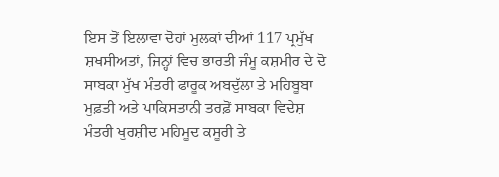ਇਸ ਤੋਂ ਇਲਾਵਾ ਦੋਹਾਂ ਮੁਲਕਾਂ ਦੀਆਂ 117 ਪ੍ਰਮੁੱਖ ਸ਼ਖਸੀਅਤਾਂ, ਜਿਨ੍ਹਾਂ ਵਿਚ ਭਾਰਤੀ ਜੰਮੂ ਕਸ਼ਮੀਰ ਦੇ ਦੋ ਸਾਬਕਾ ਮੁੱਖ ਮੰਤਰੀ ਫਾਰੂਕ ਅਬਦੁੱਲਾ ਤੇ ਮਹਿਬੂਬਾ ਮੁਫ਼ਤੀ ਅਤੇ ਪਾਕਿਸਤਾਨੀ ਤਰਫ਼ੋਂ ਸਾਬਕਾ ਵਿਦੇਸ਼ ਮੰਤਰੀ ਖੁਰਸ਼ੀਦ ਮਹਿਮੂਦ ਕਸੂਰੀ ਤੇ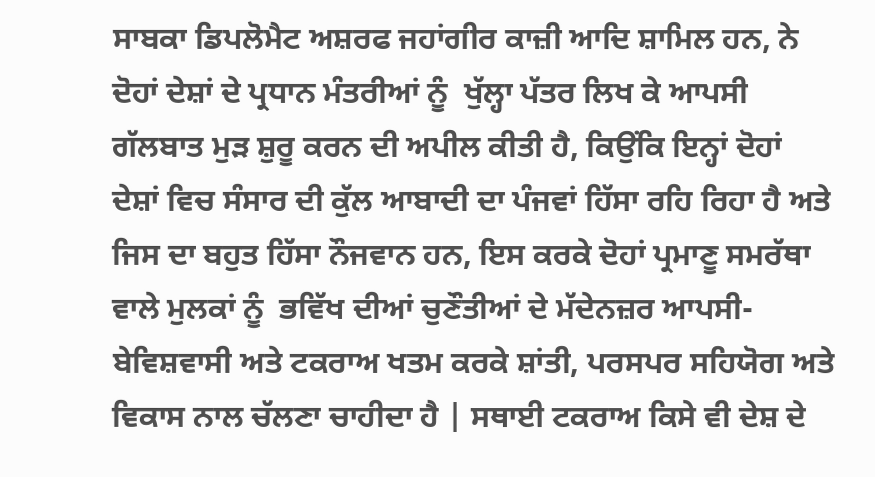ਸਾਬਕਾ ਡਿਪਲੋਮੈਟ ਅਸ਼ਰਫ ਜਹਾਂਗੀਰ ਕਾਜ਼ੀ ਆਦਿ ਸ਼ਾਮਿਲ ਹਨ, ਨੇ ਦੋਹਾਂ ਦੇਸ਼ਾਂ ਦੇ ਪ੍ਰਧਾਨ ਮੰਤਰੀਆਂ ਨੂੰ  ਖੁੱਲ੍ਹਾ ਪੱਤਰ ਲਿਖ ਕੇ ਆਪਸੀ ਗੱਲਬਾਤ ਮੁੜ ਸ਼ੁਰੂ ਕਰਨ ਦੀ ਅਪੀਲ ਕੀਤੀ ਹੈ, ਕਿਉਂਕਿ ਇਨ੍ਹਾਂ ਦੋਹਾਂ ਦੇਸ਼ਾਂ ਵਿਚ ਸੰਸਾਰ ਦੀ ਕੁੱਲ ਆਬਾਦੀ ਦਾ ਪੰਜਵਾਂ ਹਿੱਸਾ ਰਹਿ ਰਿਹਾ ਹੈ ਅਤੇ ਜਿਸ ਦਾ ਬਹੁਤ ਹਿੱਸਾ ਨੌਜਵਾਨ ਹਨ, ਇਸ ਕਰਕੇ ਦੋਹਾਂ ਪ੍ਰਮਾਣੂ ਸਮਰੱਥਾ ਵਾਲੇ ਮੁਲਕਾਂ ਨੂੰ  ਭਵਿੱਖ ਦੀਆਂ ਚੁਣੌਤੀਆਂ ਦੇ ਮੱਦੇਨਜ਼ਰ ਆਪਸੀ-ਬੇਵਿਸ਼ਵਾਸੀ ਅਤੇ ਟਕਰਾਅ ਖਤਮ ਕਰਕੇ ਸ਼ਾਂਤੀ, ਪਰਸਪਰ ਸਹਿਯੋਗ ਅਤੇ ਵਿਕਾਸ ਨਾਲ ਚੱਲਣਾ ਚਾਹੀਦਾ ਹੈ | ਸਥਾਈ ਟਕਰਾਅ ਕਿਸੇ ਵੀ ਦੇਸ਼ ਦੇ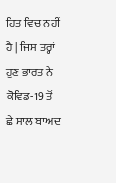ਹਿਤ ਵਿਚ ਨਹੀਂ ਹੈ | ਜਿਸ ਤਰ੍ਹਾਂ ਹੁਣ ਭਾਰਤ ਨੇ ਕੋਵਿਡ-19 ਤੋਂ ਛੇ ਸਾਲ ਬਾਅਦ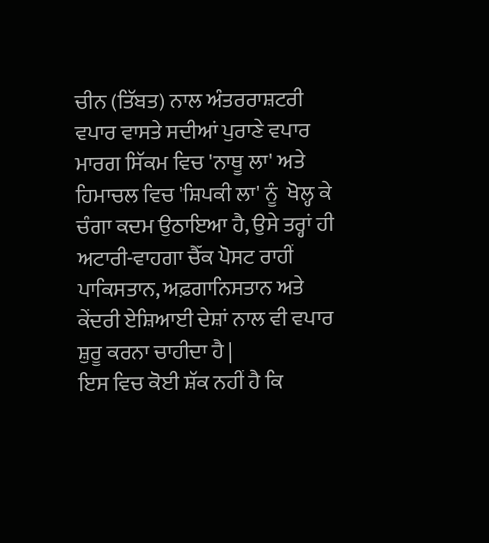ਚੀਨ (ਤਿੱਬਤ) ਨਾਲ ਅੰਤਰਰਾਸ਼ਟਰੀ ਵਪਾਰ ਵਾਸਤੇ ਸਦੀਆਂ ਪੁਰਾਣੇ ਵਪਾਰ ਮਾਰਗ ਸਿੱਕਮ ਵਿਚ 'ਨਾਥੂ ਲਾ' ਅਤੇ ਹਿਮਾਚਲ ਵਿਚ 'ਸ਼ਿਪਕੀ ਲਾ' ਨੂੰ  ਖੋਲ੍ਹ ਕੇ ਚੰਗਾ ਕਦਮ ਉਠਾਇਆ ਹੈ, ਉਸੇ ਤਰ੍ਹਾਂ ਹੀ ਅਟਾਰੀ-ਵਾਹਗਾ ਚੈੱਕ ਪੋਸਟ ਰਾਹੀਂ ਪਾਕਿਸਤਾਨ, ਅਫ਼ਗਾਨਿਸਤਾਨ ਅਤੇ ਕੇਂਦਰੀ ਏਸ਼ਿਆਈ ਦੇਸ਼ਾਂ ਨਾਲ ਵੀ ਵਪਾਰ ਸ਼ੁਰੂ ਕਰਨਾ ਚਾਹੀਦਾ ਹੈ |
ਇਸ ਵਿਚ ਕੋਈ ਸ਼ੱਕ ਨਹੀਂ ਹੈ ਕਿ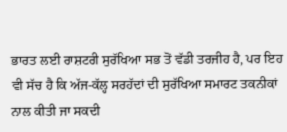ਭਾਰਤ ਲਈ ਰਾਸ਼ਟਰੀ ਸੁਰੱਖਿਆ ਸਭ ਤੋਂ ਵੱਡੀ ਤਰਜੀਹ ਹੈ, ਪਰ ਇਹ ਵੀ ਸੱਚ ਹੈ ਕਿ ਅੱਜ-ਕੱਲ੍ਹ ਸਰਹੱਦਾਂ ਦੀ ਸੁਰੱਖਿਆ ਸਮਾਰਟ ਤਕਨੀਕਾਂ ਨਾਲ ਕੀਤੀ ਜਾ ਸਕਦੀ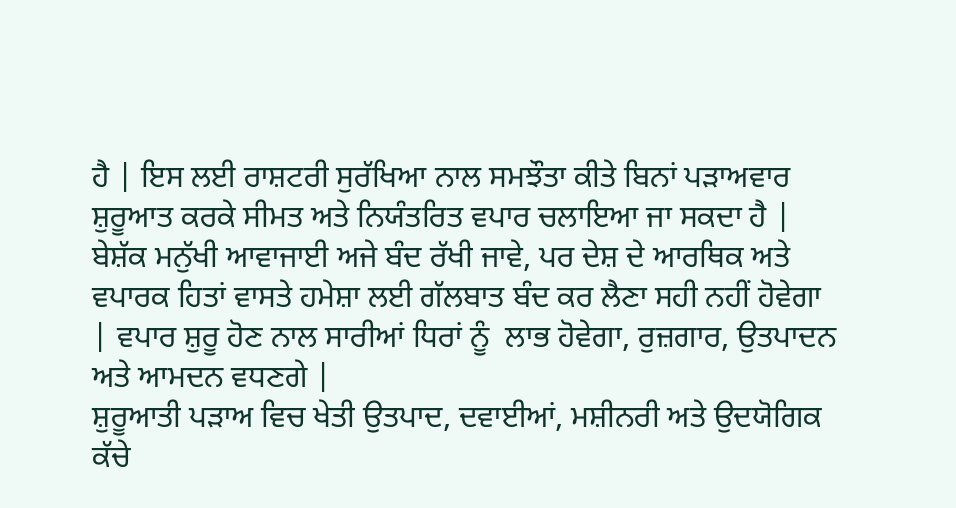ਹੈ | ਇਸ ਲਈ ਰਾਸ਼ਟਰੀ ਸੁਰੱਖਿਆ ਨਾਲ ਸਮਝੌਤਾ ਕੀਤੇ ਬਿਨਾਂ ਪੜਾਅਵਾਰ ਸ਼ੁਰੂਆਤ ਕਰਕੇ ਸੀਮਤ ਅਤੇ ਨਿਯੰਤਰਿਤ ਵਪਾਰ ਚਲਾਇਆ ਜਾ ਸਕਦਾ ਹੈ | ਬੇਸ਼ੱਕ ਮਨੁੱਖੀ ਆਵਾਜਾਈ ਅਜੇ ਬੰਦ ਰੱਖੀ ਜਾਵੇ, ਪਰ ਦੇਸ਼ ਦੇ ਆਰਥਿਕ ਅਤੇ ਵਪਾਰਕ ਹਿਤਾਂ ਵਾਸਤੇ ਹਮੇਸ਼ਾ ਲਈ ਗੱਲਬਾਤ ਬੰਦ ਕਰ ਲੈਣਾ ਸਹੀ ਨਹੀਂ ਹੋਵੇਗਾ | ਵਪਾਰ ਸ਼ੁਰੂ ਹੋਣ ਨਾਲ ਸਾਰੀਆਂ ਧਿਰਾਂ ਨੂੰ  ਲਾਭ ਹੋਵੇਗਾ, ਰੁਜ਼ਗਾਰ, ਉਤਪਾਦਨ ਅਤੇ ਆਮਦਨ ਵਧਣਗੇ |
ਸ਼ੁਰੂਆਤੀ ਪੜਾਅ ਵਿਚ ਖੇਤੀ ਉਤਪਾਦ, ਦਵਾਈਆਂ, ਮਸ਼ੀਨਰੀ ਅਤੇ ਉਦਯੋਗਿਕ ਕੱਚੇ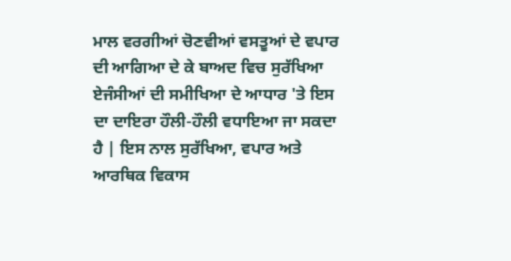ਮਾਲ ਵਰਗੀਆਂ ਚੋਣਵੀਆਂ ਵਸਤੂਆਂ ਦੇ ਵਪਾਰ ਦੀ ਆਗਿਆ ਦੇ ਕੇ ਬਾਅਦ ਵਿਚ ਸੁਰੱਖਿਆ ਏਜੰਸੀਆਂ ਦੀ ਸਮੀਖਿਆ ਦੇ ਆਧਾਰ 'ਤੇ ਇਸ ਦਾ ਦਾਇਰਾ ਹੌਲੀ-ਹੌਲੀ ਵਧਾਇਆ ਜਾ ਸਕਦਾ ਹੈ | ਇਸ ਨਾਲ ਸੁਰੱਖਿਆ, ਵਪਾਰ ਅਤੇ ਆਰਥਿਕ ਵਿਕਾਸ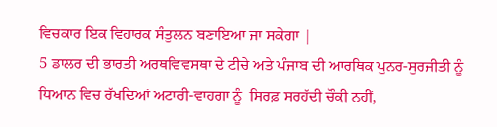ਵਿਚਕਾਰ ਇਕ ਵਿਹਾਰਕ ਸੰਤੁਲਨ ਬਣਾਇਆ ਜਾ ਸਕੇਗਾ |
5 ਡਾਲਰ ਦੀ ਭਾਰਤੀ ਅਰਥਵਿਵਸਥਾ ਦੇ ਟੀਚੇ ਅਤੇ ਪੰਜਾਬ ਦੀ ਆਰਥਿਕ ਪੁਨਰ-ਸੁਰਜੀਤੀ ਨੂੰ  ਧਿਆਨ ਵਿਚ ਰੱਖਦਿਆਂ ਅਟਾਰੀ-ਵਾਹਗਾ ਨੂੰ  ਸਿਰਫ਼ ਸਰਹੱਦੀ ਚੌਕੀ ਨਹੀਂ,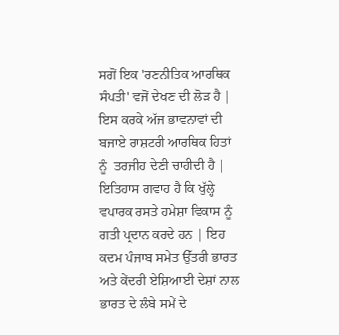ਸਗੋਂ ਇਕ 'ਰਣਨੀਤਿਕ ਆਰਥਿਕ ਸੰਪਤੀ' ਵਜੋਂ ਦੇਖਣ ਦੀ ਲੋੜ ਹੈ | ਇਸ ਕਰਕੇ ਅੱਜ ਭਾਵਨਾਵਾਂ ਦੀ ਬਜਾਏ ਰਾਸ਼ਟਰੀ ਆਰਥਿਕ ਹਿਤਾਂ ਨੂੰ  ਤਰਜੀਹ ਦੇਣੀ ਚਾਹੀਦੀ ਹੈ | ਇਤਿਹਾਸ ਗਵਾਹ ਹੈ ਕਿ ਖੁੱਲ੍ਹੇ ਵਪਾਰਕ ਰਸਤੇ ਹਮੇਸ਼ਾ ਵਿਕਾਸ ਨੂੰ  ਗਤੀ ਪ੍ਰਦਾਨ ਕਰਦੇ ਹਨ | ਇਹ ਕਦਮ ਪੰਜਾਬ ਸਮੇਤ ਉੱਤਰੀ ਭਾਰਤ ਅਤੇ ਕੇਂਦਰੀ ਏਸ਼ਿਆਈ ਦੇਸ਼ਾਂ ਨਾਲ ਭਾਰਤ ਦੇ ਲੰਬੇ ਸਮੇਂ ਦੇ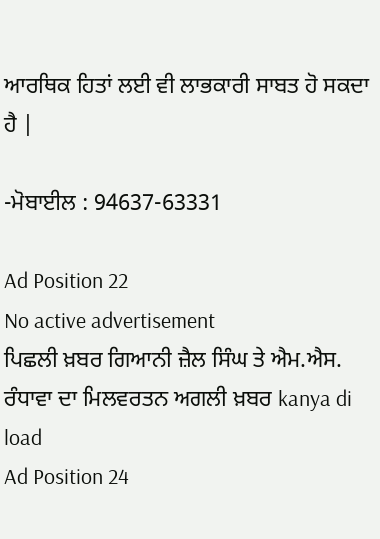ਆਰਥਿਕ ਹਿਤਾਂ ਲਈ ਵੀ ਲਾਭਕਾਰੀ ਸਾਬਤ ਹੋ ਸਕਦਾ ਹੈ |

-ਮੋਬਾਈਲ : 94637-63331

Ad Position 22
No active advertisement
ਪਿਛਲੀ ਖ਼ਬਰ ਗਿਆਨੀ ਜ਼ੈਲ ਸਿੰਘ ਤੇ ਐਮ.ਐਸ. ਰੰਧਾਵਾ ਦਾ ਮਿਲਵਰਤਨ ਅਗਲੀ ਖ਼ਬਰ kanya di load
Ad Position 24